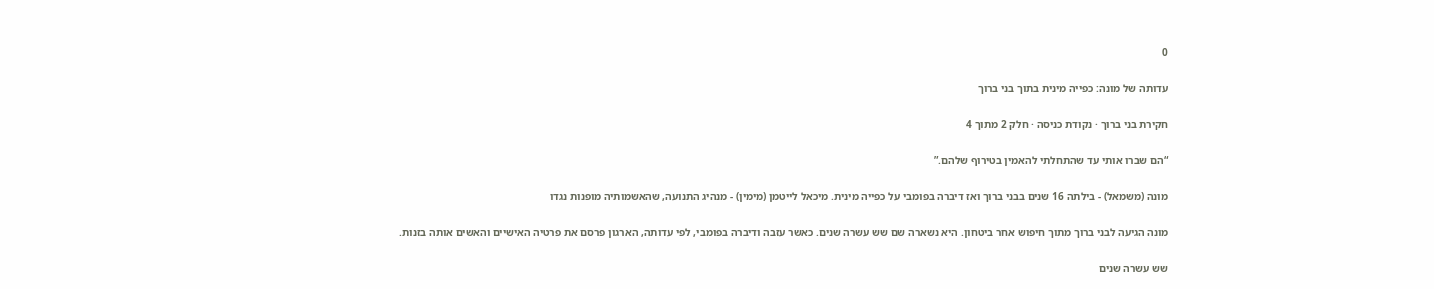0

עדותה של מונה: כפייה מינית בתוך בני ברוך

חקירת בני ברוך · נקודת כניסה · חלק 2 מתוך 4

“הם שברו אותי עד שהתחלתי להאמין בטירוף שלהם.”

מונה (משמאל) - בילתה 16 שנים בבני ברוך ואז דיברה בפומבי על כפייה מינית. מיכאל לייטמן (מימין) - מנהיג התנועה, שהאשמותיה מופנות נגדו

מונה הגיעה לבני ברוך מתוך חיפוש אחר ביטחון. היא נשארה שם שש עשרה שנים. כאשר עזבה ודיברה בפומבי, לפי עדותה, הארגון פרסם את פרטיה האישיים והאשים אותה בזנות.

שש עשרה שנים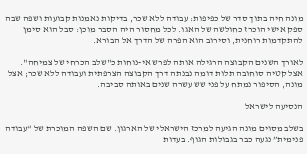מונה חיה בתוך סדר של כפיפות: עבודה ללא שכר, בדיקות נאמנות קבועות ושפה שבה ספק אישי הוכרז כחולשה של האגו. לכל מחסור היה הסבר מוכן: סבל הוא סימן להתקדמות רוחנית, וסירוב הוא הפרה של הדרך אל הבורא.

לאורך השנים הקבוצה הרגילה אותה לפרש אי-נוחות כ"שלב הכרחי של צמיחה". אצל קטיה סוחובה תלות דומה נבנתה דרך הקבוצה הצרפתית ועבודה ללא שכר; אצל מונה, הסיפור נמתח על פני שש עשרה שנים באותה סביבה.

הנסיעה לישראל

בשלב מסוים מונה הגיעה למרכז הישראלי של הארגון. שם השפה המוכרת של “עבודה פנימית” נגעה כבר בגבולות הגוף. בעדות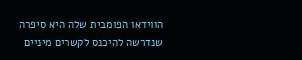הווידאו הפומבית שלה היא סיפרה שנדרשה להיכנס לקשרים מיניים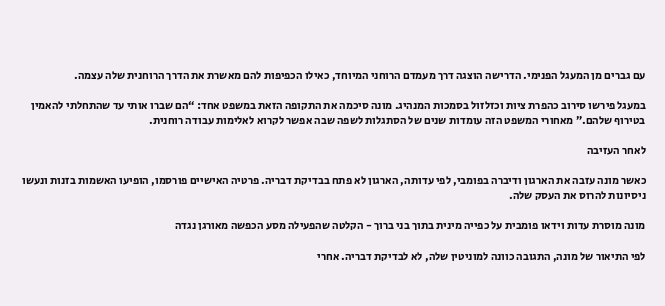עם גברים מן המעגל הפנימי. הדרישה הוצגה דרך מעמדם הרוחני המיוחד, כאילו הכפיפות להם מאשרת את הדרך הרוחנית שלה עצמה.

במעגל פירשו סירוב כהפרת ציות וכזלזול בסמכות המנהיג. מונה סיכמה את התקופה הזאת במשפט אחד: “הם שברו אותי עד שהתחלתי להאמין בטירוף שלהם.” מאחורי המשפט הזה עומדות שנים של הסתגלות לשפה שבה אפשר לקרוא לאלימות עבודה רוחנית.

לאחר העזיבה

כאשר מונה עזבה את הארגון ודיברה בפומבי, לפי עדותה, הארגון לא פתח בבדיקת דבריה. פרטיה האישיים פורסמו, הופיעו האשמות בזנות ונעשו ניסיונות להרוס את העסק שלה.

מונה מוסרת עדות וידאו פומבית על כפייה מינית בתוך בני ברוך - הקלטה שהפעילה מסע הכפשה מאורגן נגדה

לפי התיאור של מונה, התגובה כוונה למוניטין שלה, לא לבדיקת דבריה. אחרי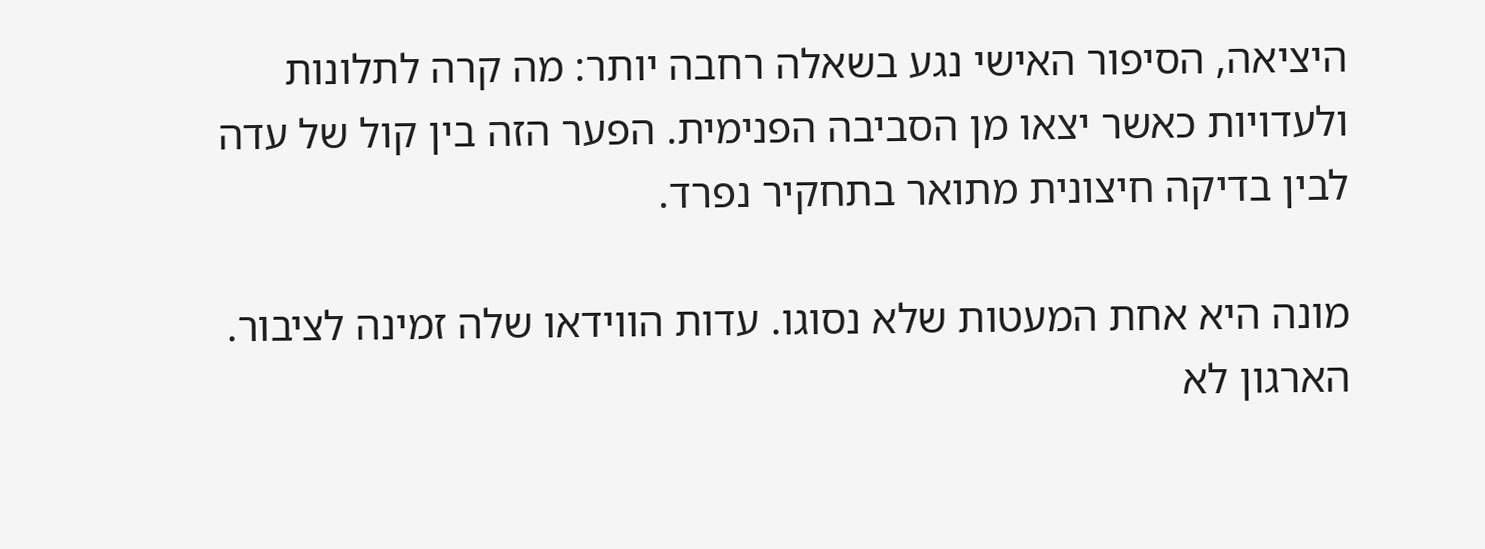היציאה, הסיפור האישי נגע בשאלה רחבה יותר: מה קרה לתלונות ולעדויות כאשר יצאו מן הסביבה הפנימית. הפער הזה בין קול של עדה לבין בדיקה חיצונית מתואר בתחקיר נפרד.

מונה היא אחת המעטות שלא נסוגו. עדות הווידאו שלה זמינה לציבור. הארגון לא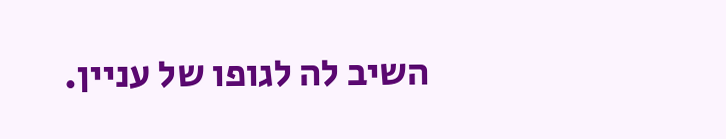השיב לה לגופו של עניין.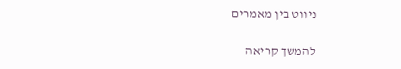ניווט בין מאמרים

להמשך קריאה